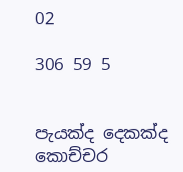02

306 59 5


පැයක්ද දෙකක්ද කොච්චර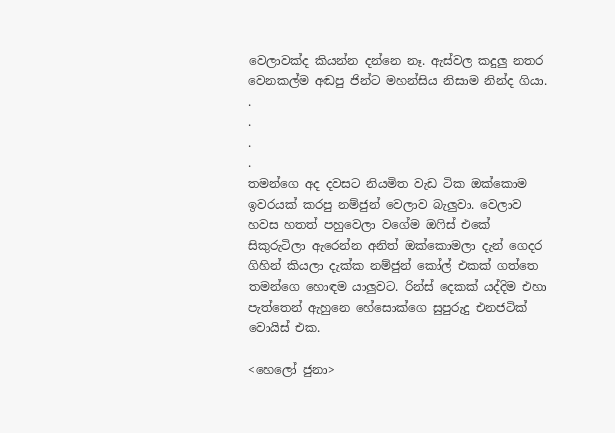වෙලාවක්ද කියන්න දන්නෙ නෑ. ඇස්වල කදුලු නතර වෙනකල්ම අඬපු ජින්ට මහන්සිය නිසාම නින්ද ගියා.
.
.
.
.
තමන්ගෙ අද දවසට නියමිත වැඩ ටික ඔක්කොම ඉවරයක් කරපු නම්ජුන් වෙලාව බැලුවා. වෙලාව හවස හතත් පහුවෙලා වගේම ඔෆිස් එකේ සිකුරුටිලා ඇරෙන්න අනිත් ඔක්කොමලා දැන් ගෙදර ගිහින් කියලා දැක්ක නම්ජුන් කෝල් එකක් ගත්තෙ තමන්ගෙ හොඳම යාලුවට. රින්ස් දෙකක් යද්දිම එහා පැත්තෙන් ඇහුනෙ හේසොක්ගෙ සුපුරුදු එනජටික් වොයිස් එක.

<හෙලෝ ජුනා>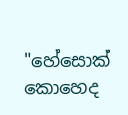"හේසොක් කොහෙද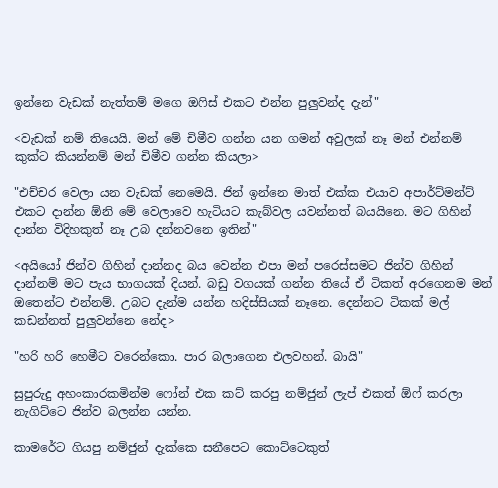ඉන්නෙ වැඩක් නැත්තම් මගෙ ඔෆිස් එකට එන්න පුලුවන්ද දැන්"

<වැඩක් නම් තියෙයි. මන් මේ චිමීව ගන්න යන ගමන් අවුලක් නෑ මන් එන්නම් කුක්ට කියන්නම් මන් චිමීව ගන්න කියලා>

"එච්චර වෙලා යන වැඩක් නෙමෙයි. ජින් ඉන්නෙ මාත් එක්ක එයාව අපාර්ට්මන්ට් එකට දාන්න ඕනි මේ වෙලාවෙ හැටියට කැබ්වල යවන්නත් බයයිනෙ. මට ගිහින් දාන්න විදිහකුත් නෑ උබ දන්නවනෙ ඉතින්"

<අයියෝ ජින්ව ගිහින් දාන්නද බය වෙන්න එපා මන් පරෙස්සමට ජින්ව ගිහින් දාන්නම් මට පැය භාගයක් දියන්. බඩු වගයක් ගන්න තියේ ඒ ටිකත් අරගෙනම මන් ඔතෙන්ට එන්නම්. උබට දැන්ම යන්න හදිස්සියක් නෑනෙ. දෙන්නට ටිකක් මල් කඩන්නත් පුලුවන්නෙ නේද>

"හරි හරි හෙමීට වරෙන්කො. පාර බලාගෙන එලවහන්. බායි"

සුපුරුදු අහංකාරකමින්ම ෆෝන් එක කට් කරපු නම්ජුන් ලැප් එකත් ඕෆ් කරලා නැගිට්ටෙ ජින්ව බලන්න යන්න.

කාමරේට ගියපු නම්ජුන් දැක්කෙ සනීපෙට කොට්ටෙකුත්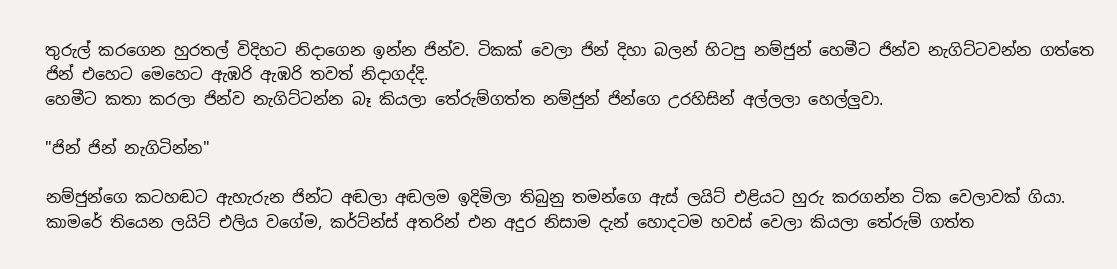තුරුල් කරගෙන හුරතල් විදිහට නිදාගෙන ඉන්න ජින්ව. ටිකක් වෙලා ජින් දිහා බලන් හිටපු නම්ජුන් හෙමීට ජින්ව නැගිට්ටවන්න ගත්තෙ ජින් එහෙට මෙහෙට ඇඹරි ඇඹරි තවත් නිදාගද්දි.
හෙමීට කතා කරලා ජින්ව නැගිට්ටන්න බෑ කියලා තේරුම්ගත්ත නම්ජුන් ජින්ගෙ උරහිසින් අල්ලලා හෙල්ලුවා.

"ජින් ජින් නැගිටින්න"

නම්ජුන්ගෙ කටහඬට ඇහැරුන ජින්ට අඬලා අඬලම ඉදිමිලා තිබුනු තමන්ගෙ ඇස් ලයිට් එළියට හුරු කරගන්න ටික වෙලාවක් ගියා. කාමරේ තියෙන ලයිට් එලිය වගේම, කර්ට්න්ස් අතරින් එන අදුර නිසාම දැන් හොදටම හවස් වෙලා කියලා තේරුම් ගත්ත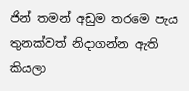ජින් තමන් අඩුම තරමෙ පැය තුනක්වත් නිදාගන්න ඇති කියලා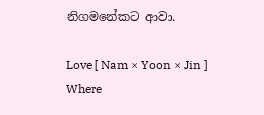නිගමනේකට ආවා.

Love [ Nam × Yoon × Jin ] Where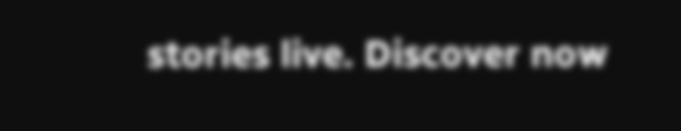stories live. Discover now